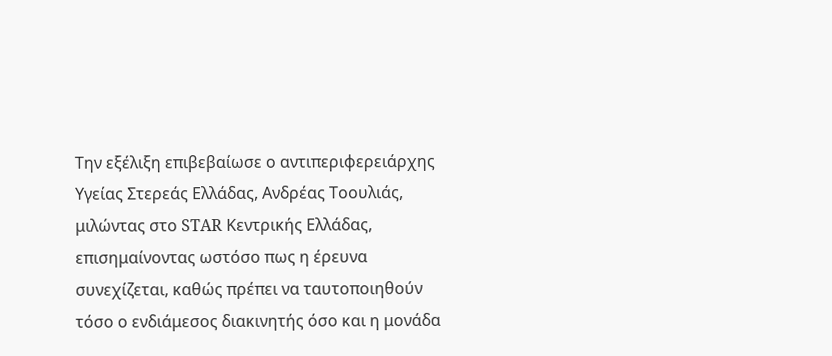Την εξέλιξη επιβεβαίωσε ο αντιπεριφερειάρχης Υγείας Στερεάς Ελλάδας, Ανδρέας Τοουλιάς, μιλώντας στο STAR Κεντρικής Ελλάδας, επισημαίνοντας ωστόσο πως η έρευνα συνεχίζεται, καθώς πρέπει να ταυτοποιηθούν τόσο ο ενδιάμεσος διακινητής όσο και η μονάδα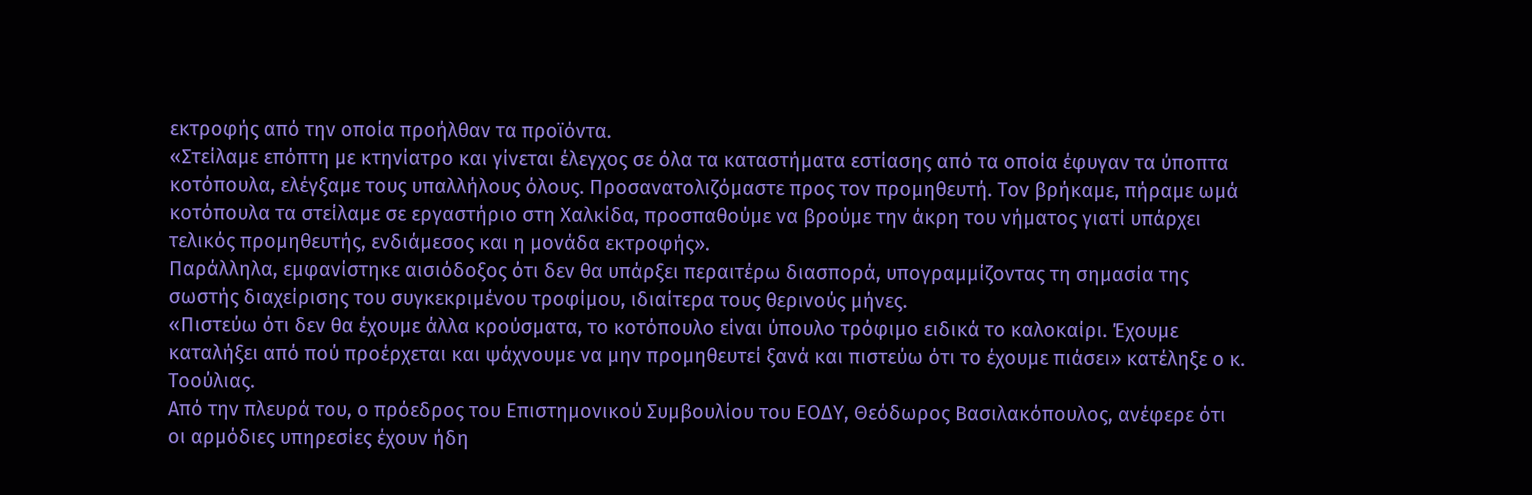εκτροφής από την οποία προήλθαν τα προϊόντα.
«Στείλαμε επόπτη με κτηνίατρο και γίνεται έλεγχος σε όλα τα καταστήματα εστίασης από τα οποία έφυγαν τα ύποπτα κοτόπουλα, ελέγξαμε τους υπαλλήλους όλους. Προσανατολιζόμαστε προς τον προμηθευτή. Τον βρήκαμε, πήραμε ωμά κοτόπουλα τα στείλαμε σε εργαστήριο στη Χαλκίδα, προσπαθούμε να βρούμε την άκρη του νήματος γιατί υπάρχει τελικός προμηθευτής, ενδιάμεσος και η μονάδα εκτροφής».
Παράλληλα, εμφανίστηκε αισιόδοξος ότι δεν θα υπάρξει περαιτέρω διασπορά, υπογραμμίζοντας τη σημασία της σωστής διαχείρισης του συγκεκριμένου τροφίμου, ιδιαίτερα τους θερινούς μήνες.
«Πιστεύω ότι δεν θα έχουμε άλλα κρούσματα, το κοτόπουλο είναι ύπουλο τρόφιμο ειδικά το καλοκαίρι. Έχουμε καταλήξει από πού προέρχεται και ψάχνουμε να μην προμηθευτεί ξανά και πιστεύω ότι το έχουμε πιάσει» κατέληξε ο κ. Τοούλιας.
Από την πλευρά του, ο πρόεδρος του Επιστημονικού Συμβουλίου του ΕΟΔΥ, Θεόδωρος Βασιλακόπουλος, ανέφερε ότι οι αρμόδιες υπηρεσίες έχουν ήδη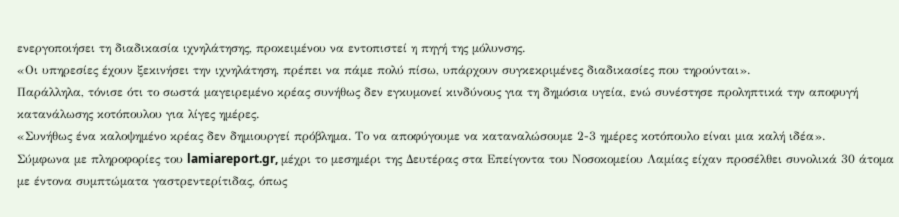ενεργοποιήσει τη διαδικασία ιχνηλάτησης, προκειμένου να εντοπιστεί η πηγή της μόλυνσης.
«Οι υπηρεσίες έχουν ξεκινήσει την ιχνηλάτηση, πρέπει να πάμε πολύ πίσω, υπάρχουν συγκεκριμένες διαδικασίες που τηρούνται».
Παράλληλα, τόνισε ότι το σωστά μαγειρεμένο κρέας συνήθως δεν εγκυμονεί κινδύνους για τη δημόσια υγεία, ενώ συνέστησε προληπτικά την αποφυγή κατανάλωσης κοτόπουλου για λίγες ημέρες.
«Συνήθως ένα καλοψημένο κρέας δεν δημιουργεί πρόβλημα. Το να αποφύγουμε να καταναλώσουμε 2-3 ημέρες κοτόπουλο είναι μια καλή ιδέα».
Σύμφωνα με πληροφορίες του lamiareport.gr, μέχρι το μεσημέρι της Δευτέρας στα Επείγοντα του Νοσοκομείου Λαμίας είχαν προσέλθει συνολικά 30 άτομα με έντονα συμπτώματα γαστρεντερίτιδας, όπως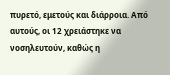πυρετό, εμετούς και διάρροια. Από αυτούς, οι 12 χρειάστηκε να νοσηλευτούν, καθώς η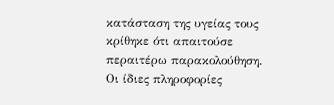κατάσταση της υγείας τους κρίθηκε ότι απαιτούσε περαιτέρω παρακολούθηση.
Οι ίδιες πληροφορίες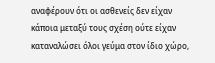αναφέρουν ότι οι ασθενείς δεν είχαν κάποια μεταξύ τους σχέση ούτε είχαν καταναλώσει όλοι γεύμα στον ίδιο χώρο,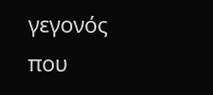γεγονός που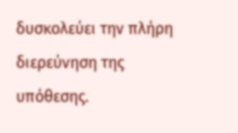δυσκολεύει την πλήρη διερεύνηση της υπόθεσης.